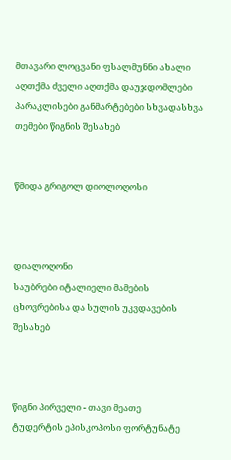მთავარი ლოცვანი ფსალმუნნი ახალი აღთქმა ძველი აღთქმა დაუჯდომლები პარაკლისები განმარტებები სხვადასხვა თემები წიგნის შესახებ


წმიდა გრიგოლ დიოლოღოსი



დიალოღონი
საუბრები იტალიელი მამების ცხოვრებისა და სულის უკვდავების შესახებ



წიგნი პირველი - თავი მეათე
ტუდერტის ეპისკოპოსი ფორტუნატე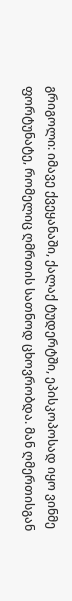გრიგოლი: იმავე ქვეყანაში, ქალაქ ტუდერტში, ეპისკოპოსად იყო ვინმე ფორტუნატე, რომელიც ღმრთის სათნოდ ცხოვრობდა. მან ღმერთისგან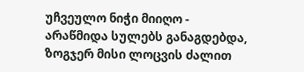უჩვეულო ნიჭი მიიღო - არაწმიდა სულებს განაგდებდა, ზოგჯერ მისი ლოცვის ძალით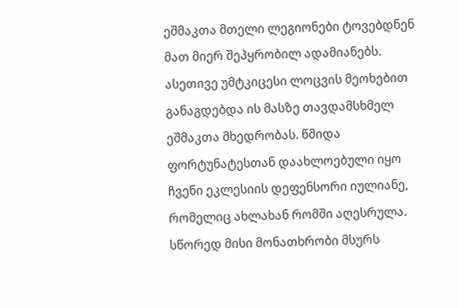ეშმაკთა მთელი ლეგიონები ტოვებდნენ მათ მიერ შეპყრობილ ადამიანებს. ასეთივე უმტკიცესი ლოცვის მეოხებით განაგდებდა ის მასზე თავდამსხმელ ეშმაკთა მხედრობას. წმიდა ფორტუნატესთან დაახლოებული იყო ჩვენი ეკლესიის დეფენსორი იულიანე, რომელიც ახლახან რომში აღესრულა. სწორედ მისი მონათხრობი მსურს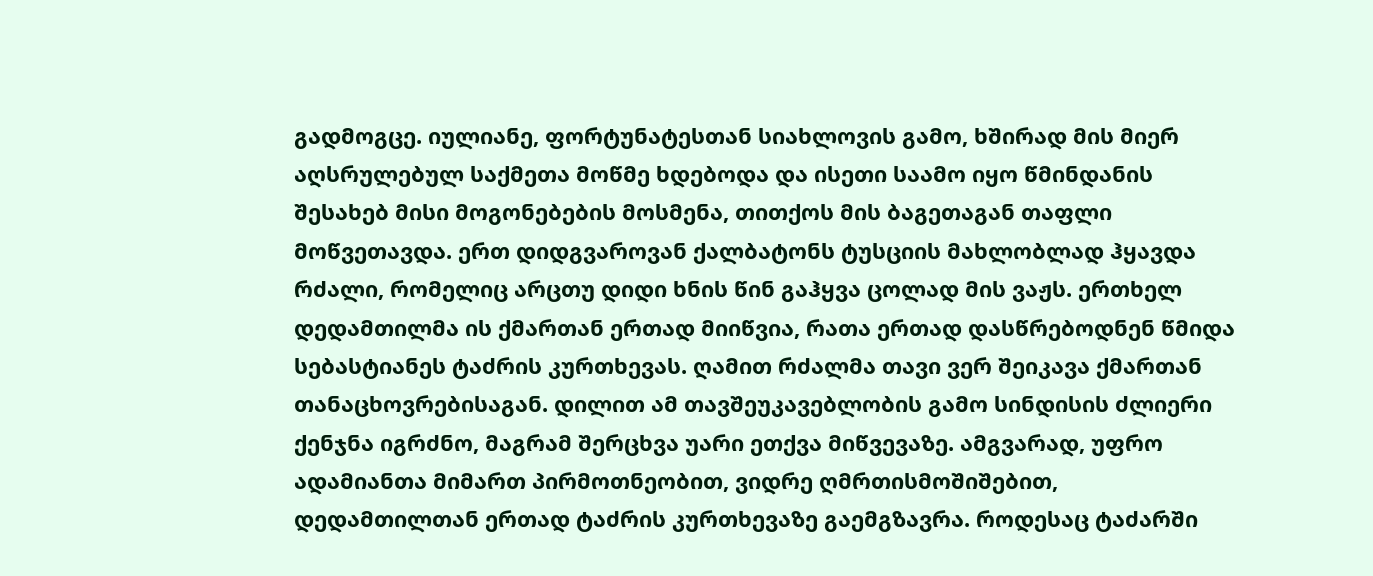გადმოგცე. იულიანე, ფორტუნატესთან სიახლოვის გამო, ხშირად მის მიერ აღსრულებულ საქმეთა მოწმე ხდებოდა და ისეთი საამო იყო წმინდანის შესახებ მისი მოგონებების მოსმენა, თითქოს მის ბაგეთაგან თაფლი მოწვეთავდა. ერთ დიდგვაროვან ქალბატონს ტუსციის მახლობლად ჰყავდა რძალი, რომელიც არცთუ დიდი ხნის წინ გაჰყვა ცოლად მის ვაჟს. ერთხელ დედამთილმა ის ქმართან ერთად მიიწვია, რათა ერთად დასწრებოდნენ წმიდა სებასტიანეს ტაძრის კურთხევას. ღამით რძალმა თავი ვერ შეიკავა ქმართან თანაცხოვრებისაგან. დილით ამ თავშეუკავებლობის გამო სინდისის ძლიერი ქენჯნა იგრძნო, მაგრამ შერცხვა უარი ეთქვა მიწვევაზე. ამგვარად, უფრო ადამიანთა მიმართ პირმოთნეობით, ვიდრე ღმრთისმოშიშებით, დედამთილთან ერთად ტაძრის კურთხევაზე გაემგზავრა. როდესაც ტაძარში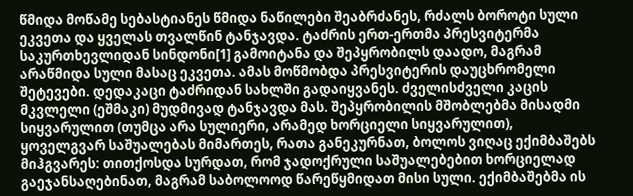წმიდა მოწამე სებასტიანეს წმიდა ნაწილები შეაბრძანეს, რძალს ბოროტი სული ეკვეთა და ყველას თვალწინ ტანჯავდა. ტაძრის ერთ-ერთმა პრესვიტერმა საკურთხევლიდან სინდონი[1] გამოიტანა და შეპყრობილს დაადო, მაგრამ არაწმიდა სული მასაც ეკვეთა. ამას მოწმობდა პრესვიტერის დაუცხრომელი შეტევები. დედაკაცი ტაძრიდან სახლში გადაიყვანეს. ძველისძველი კაცის მკვლელი (ეშმაკი) მუდმივად ტანჯავდა მას. შეპყრობილის მშობლებმა მისადმი სიყვარულით (თუმცა არა სულიერი, არამედ ხორციელი სიყვარულით), ყოველგვარ საშუალებას მიმართეს, რათა განეკურნათ, ბოლოს ვიღაც ექიმბაშებს მიჰგვარეს: თითქოსდა სურდათ, რომ ჯადოქრული საშუალებებით ხორციელად გაეჯანსაღებინათ, მაგრამ საბოლოოდ წარეწყმიდათ მისი სული. ექიმბაშებმა ის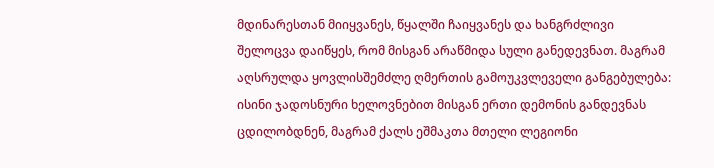მდინარესთან მიიყვანეს, წყალში ჩაიყვანეს და ხანგრძლივი შელოცვა დაიწყეს, რომ მისგან არაწმიდა სული განედევნათ. მაგრამ აღსრულდა ყოვლისშემძლე ღმერთის გამოუკვლეველი განგებულება: ისინი ჯადოსნური ხელოვნებით მისგან ერთი დემონის განდევნას ცდილობდნენ, მაგრამ ქალს ეშმაკთა მთელი ლეგიონი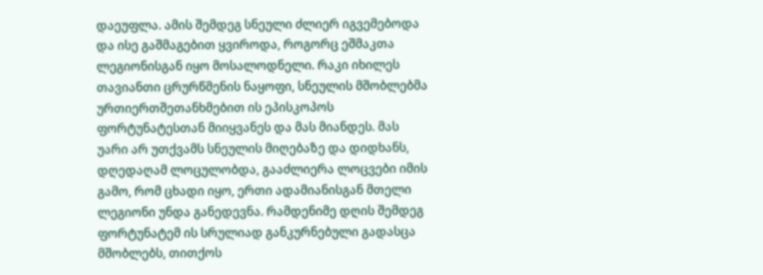დაეუფლა. ამის შემდეგ სნეული ძლიერ იგვემებოდა და ისე გაშმაგებით ყვიროდა, როგორც ეშმაკთა ლეგიონისგან იყო მოსალოდნელი. რაკი იხილეს თავიანთი ცრურწმენის ნაყოფი, სნეულის მშობლებმა ურთიერთშეთანხმებით ის ეპისკოპოს ფორტუნატესთან მიიყვანეს და მას მიანდეს. მას უარი არ უთქვამს სნეულის მიღებაზე და დიდხანს, დღედაღამ ლოცულობდა, გააძლიერა ლოცვები იმის გამო, რომ ცხადი იყო, ერთი ადამიანისგან მთელი ლეგიონი უნდა განედევნა. რამდენიმე დღის შემდეგ ფორტუნატემ ის სრულიად განკურნებული გადასცა მშობლებს, თითქოს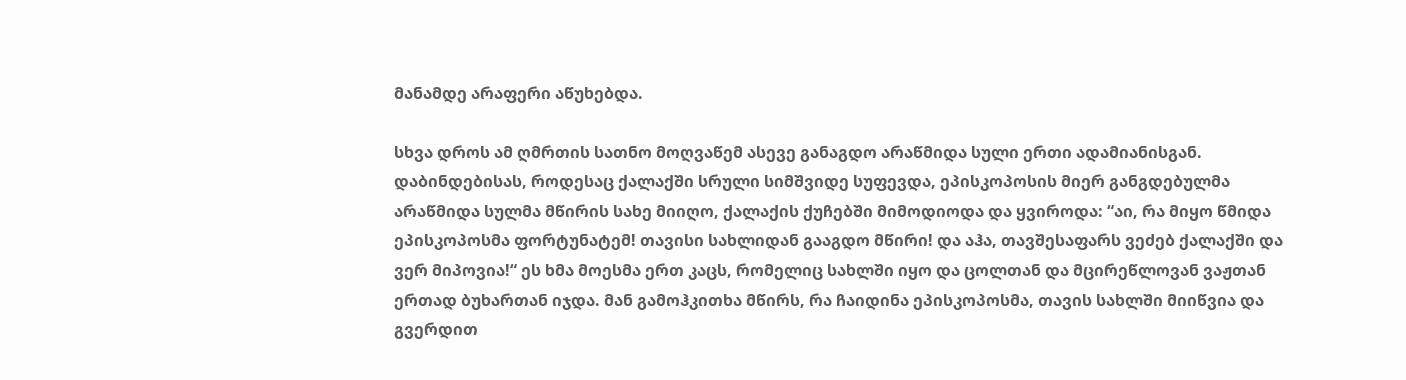მანამდე არაფერი აწუხებდა.

სხვა დროს ამ ღმრთის სათნო მოღვაწემ ასევე განაგდო არაწმიდა სული ერთი ადამიანისგან. დაბინდებისას, როდესაც ქალაქში სრული სიმშვიდე სუფევდა, ეპისკოპოსის მიერ განგდებულმა არაწმიდა სულმა მწირის სახე მიიღო, ქალაქის ქუჩებში მიმოდიოდა და ყვიროდა: “აი, რა მიყო წმიდა ეპისკოპოსმა ფორტუნატემ! თავისი სახლიდან გააგდო მწირი! და აჰა, თავშესაფარს ვეძებ ქალაქში და ვერ მიპოვია!“ ეს ხმა მოესმა ერთ კაცს, რომელიც სახლში იყო და ცოლთან და მცირეწლოვან ვაჟთან ერთად ბუხართან იჯდა. მან გამოჰკითხა მწირს, რა ჩაიდინა ეპისკოპოსმა, თავის სახლში მიიწვია და გვერდით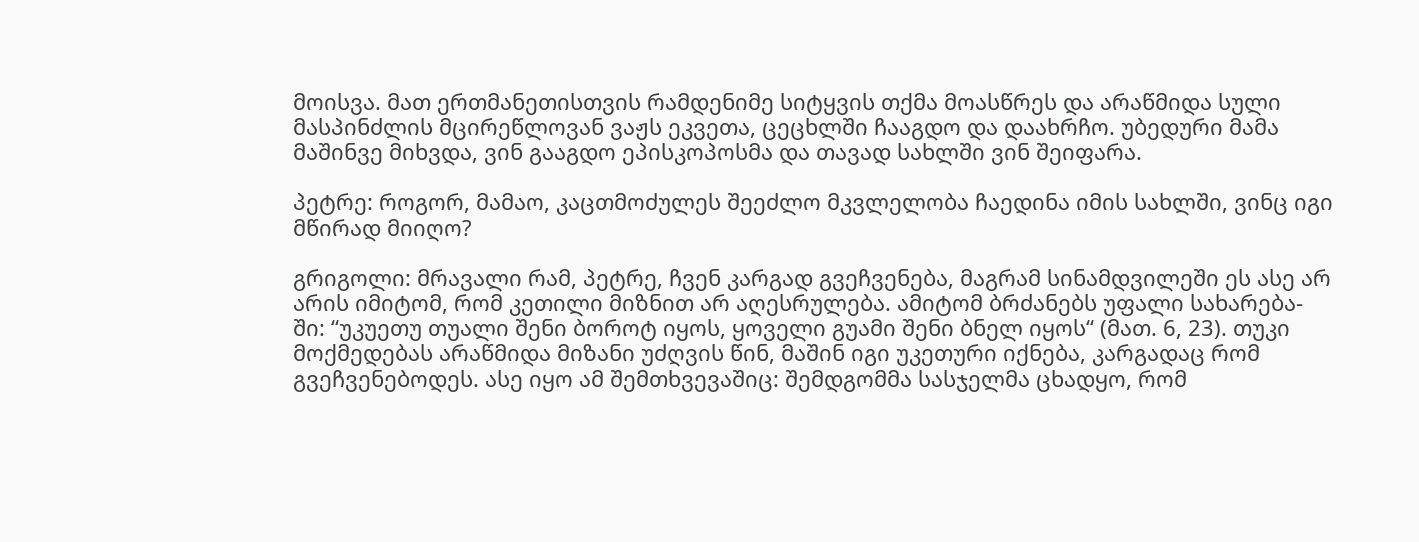მოისვა. მათ ერთმანეთისთვის რამდენიმე სიტყვის თქმა მოასწრეს და არაწმიდა სული მასპინძლის მცირეწლოვან ვაჟს ეკვეთა, ცეცხლში ჩააგდო და დაახრჩო. უბედური მამა მაშინვე მიხვდა, ვინ გააგდო ეპისკოპოსმა და თავად სახლში ვინ შეიფარა.

პეტრე: როგორ, მამაო, კაცთმოძულეს შეეძლო მკვლელობა ჩაედინა იმის სახლში, ვინც იგი მწირად მიიღო?

გრიგოლი: მრავალი რამ, პეტრე, ჩვენ კარგად გვეჩვენება, მაგრამ სინამდვილეში ეს ასე არ არის იმიტომ, რომ კეთილი მიზნით არ აღესრულება. ამიტომ ბრძანებს უფალი სახარება- ში: “უკუეთუ თუალი შენი ბოროტ იყოს, ყოველი გუამი შენი ბნელ იყოს“ (მათ. 6, 23). თუკი მოქმედებას არაწმიდა მიზანი უძღვის წინ, მაშინ იგი უკეთური იქნება, კარგადაც რომ გვეჩვენებოდეს. ასე იყო ამ შემთხვევაშიც: შემდგომმა სასჯელმა ცხადყო, რომ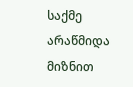საქმე არაწმიდა მიზნით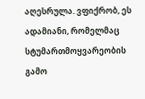აღესრულა. ვფიქრობ, ეს ადამიანი, რომელმაც სტუმართმოყვარეობის გამო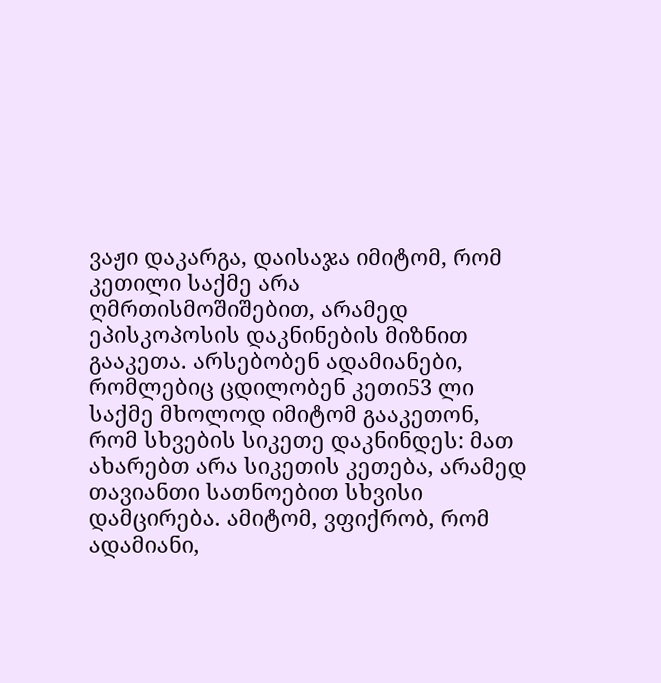ვაჟი დაკარგა, დაისაჯა იმიტომ, რომ კეთილი საქმე არა ღმრთისმოშიშებით, არამედ ეპისკოპოსის დაკნინების მიზნით გააკეთა. არსებობენ ადამიანები, რომლებიც ცდილობენ კეთი53 ლი საქმე მხოლოდ იმიტომ გააკეთონ, რომ სხვების სიკეთე დაკნინდეს: მათ ახარებთ არა სიკეთის კეთება, არამედ თავიანთი სათნოებით სხვისი დამცირება. ამიტომ, ვფიქრობ, რომ ადამიანი,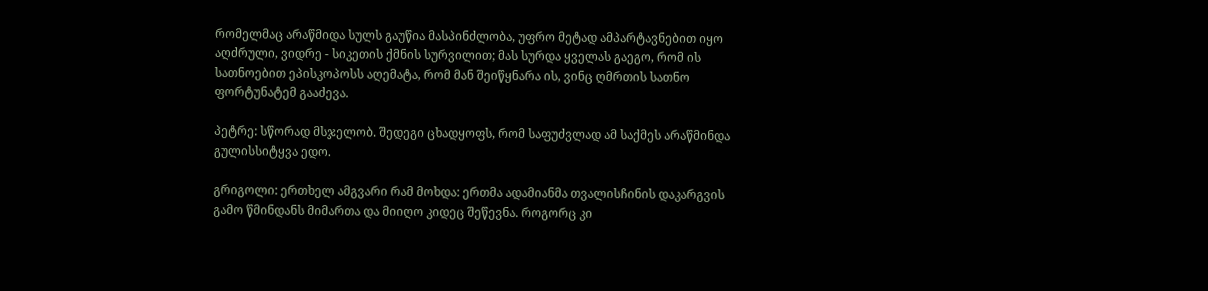რომელმაც არაწმიდა სულს გაუწია მასპინძლობა, უფრო მეტად ამპარტავნებით იყო აღძრული, ვიდრე - სიკეთის ქმნის სურვილით; მას სურდა ყველას გაეგო, რომ ის სათნოებით ეპისკოპოსს აღემატა, რომ მან შეიწყნარა ის, ვინც ღმრთის სათნო ფორტუნატემ გააძევა.

პეტრე: სწორად მსჯელობ. შედეგი ცხადყოფს, რომ საფუძვლად ამ საქმეს არაწმინდა გულისსიტყვა ედო.

გრიგოლი: ერთხელ ამგვარი რამ მოხდა: ერთმა ადამიანმა თვალისჩინის დაკარგვის გამო წმინდანს მიმართა და მიიღო კიდეც შეწევნა. როგორც კი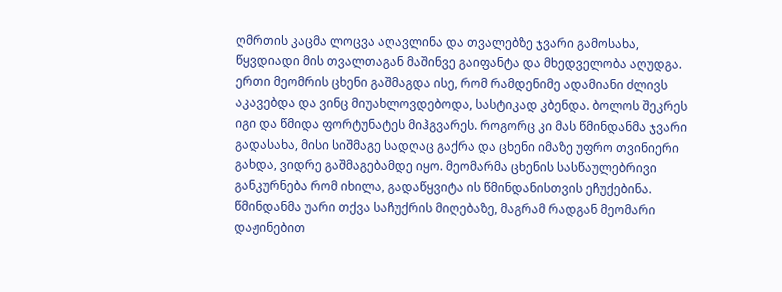ღმრთის კაცმა ლოცვა აღავლინა და თვალებზე ჯვარი გამოსახა, წყვდიადი მის თვალთაგან მაშინვე გაიფანტა და მხედველობა აღუდგა. ერთი მეომრის ცხენი გაშმაგდა ისე, რომ რამდენიმე ადამიანი ძლივს აკავებდა და ვინც მიუახლოვდებოდა, სასტიკად კბენდა. ბოლოს შეკრეს იგი და წმიდა ფორტუნატეს მიჰგვარეს. როგორც კი მას წმინდანმა ჯვარი გადასახა, მისი სიშმაგე სადღაც გაქრა და ცხენი იმაზე უფრო თვინიერი გახდა, ვიდრე გაშმაგებამდე იყო. მეომარმა ცხენის სასწაულებრივი განკურნება რომ იხილა, გადაწყვიტა ის წმინდანისთვის ეჩუქებინა. წმინდანმა უარი თქვა საჩუქრის მიღებაზე, მაგრამ რადგან მეომარი დაჟინებით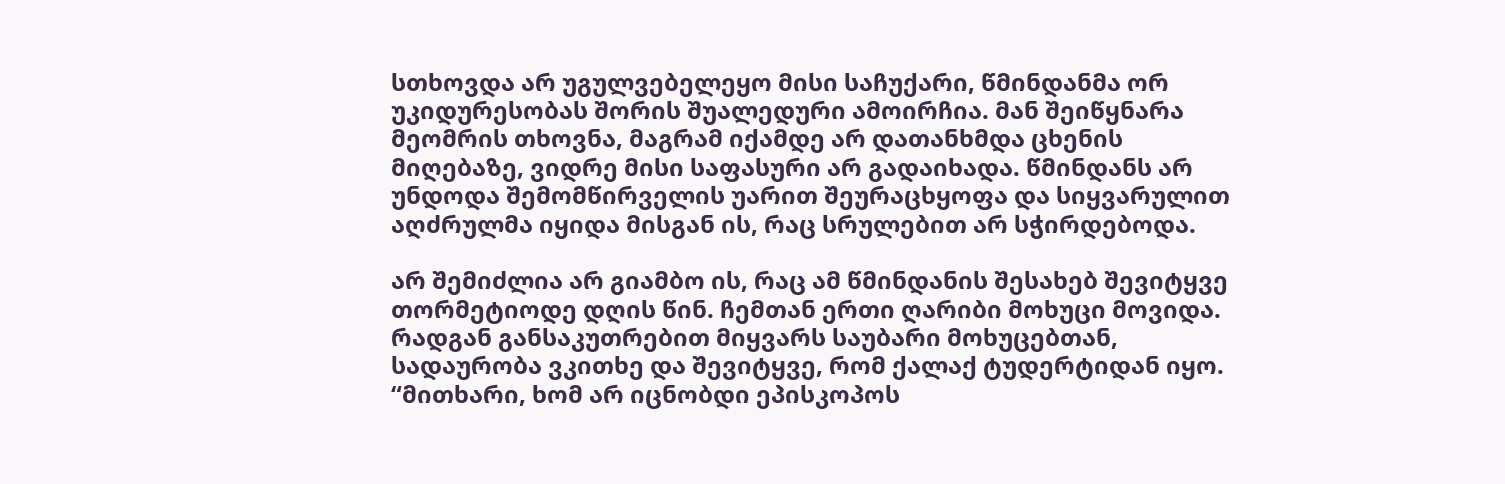სთხოვდა არ უგულვებელეყო მისი საჩუქარი, წმინდანმა ორ უკიდურესობას შორის შუალედური ამოირჩია. მან შეიწყნარა მეომრის თხოვნა, მაგრამ იქამდე არ დათანხმდა ცხენის მიღებაზე, ვიდრე მისი საფასური არ გადაიხადა. წმინდანს არ უნდოდა შემომწირველის უარით შეურაცხყოფა და სიყვარულით აღძრულმა იყიდა მისგან ის, რაც სრულებით არ სჭირდებოდა.

არ შემიძლია არ გიამბო ის, რაც ამ წმინდანის შესახებ შევიტყვე თორმეტიოდე დღის წინ. ჩემთან ერთი ღარიბი მოხუცი მოვიდა. რადგან განსაკუთრებით მიყვარს საუბარი მოხუცებთან, სადაურობა ვკითხე და შევიტყვე, რომ ქალაქ ტუდერტიდან იყო. “მითხარი, ხომ არ იცნობდი ეპისკოპოს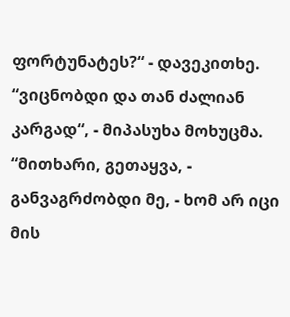ფორტუნატეს?“ - დავეკითხე. “ვიცნობდი და თან ძალიან კარგად“, - მიპასუხა მოხუცმა. “მითხარი, გეთაყვა, - განვაგრძობდი მე, - ხომ არ იცი მის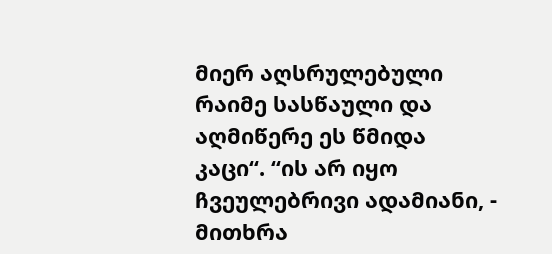მიერ აღსრულებული რაიმე სასწაული და აღმიწერე ეს წმიდა კაცი“. “ის არ იყო ჩვეულებრივი ადამიანი, - მითხრა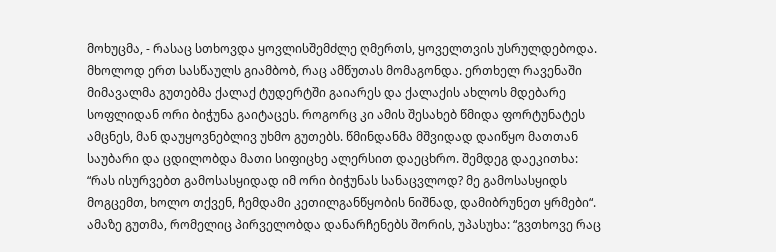მოხუცმა, - რასაც სთხოვდა ყოვლისშემძლე ღმერთს, ყოველთვის უსრულდებოდა. მხოლოდ ერთ სასწაულს გიამბობ, რაც ამწუთას მომაგონდა. ერთხელ რავენაში მიმავალმა გუთებმა ქალაქ ტუდერტში გაიარეს და ქალაქის ახლოს მდებარე სოფლიდან ორი ბიჭუნა გაიტაცეს. როგორც კი ამის შესახებ წმიდა ფორტუნატეს ამცნეს, მან დაუყოვნებლივ უხმო გუთებს. წმინდანმა მშვიდად დაიწყო მათთან საუბარი და ცდილობდა მათი სიფიცხე ალერსით დაეცხრო. შემდეგ დაეკითხა: “რას ისურვებთ გამოსასყიდად იმ ორი ბიჭუნას სანაცვლოდ? მე გამოსასყიდს მოგცემთ, ხოლო თქვენ, ჩემდამი კეთილგანწყობის ნიშნად, დამიბრუნეთ ყრმები“. ამაზე გუთმა, რომელიც პირველობდა დანარჩენებს შორის, უპასუხა: “გვთხოვე რაც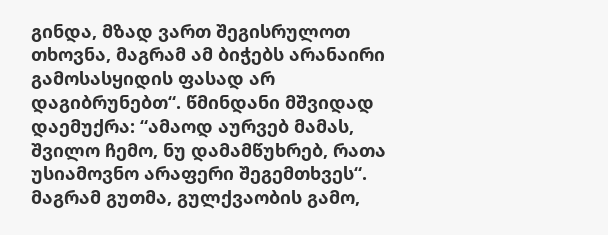გინდა, მზად ვართ შეგისრულოთ თხოვნა, მაგრამ ამ ბიჭებს არანაირი გამოსასყიდის ფასად არ დაგიბრუნებთ“. წმინდანი მშვიდად დაემუქრა: “ამაოდ აურვებ მამას, შვილო ჩემო, ნუ დამამწუხრებ, რათა უსიამოვნო არაფერი შეგემთხვეს“. მაგრამ გუთმა, გულქვაობის გამო,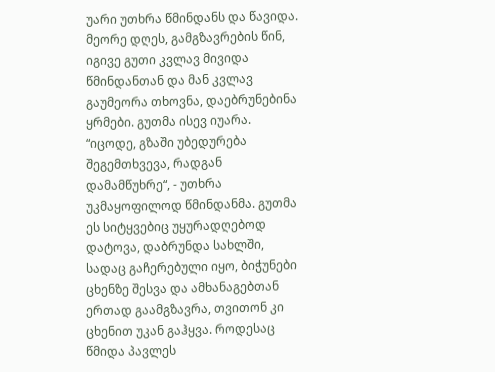უარი უთხრა წმინდანს და წავიდა. მეორე დღეს, გამგზავრების წინ, იგივე გუთი კვლავ მივიდა წმინდანთან და მან კვლავ გაუმეორა თხოვნა, დაებრუნებინა ყრმები. გუთმა ისევ იუარა. “იცოდე, გზაში უბედურება შეგემთხვევა, რადგან დამამწუხრე“, - უთხრა უკმაყოფილოდ წმინდანმა. გუთმა ეს სიტყვებიც უყურადღებოდ დატოვა, დაბრუნდა სახლში, სადაც გაჩერებული იყო, ბიჭუნები ცხენზე შესვა და ამხანაგებთან ერთად გაამგზავრა, თვითონ კი ცხენით უკან გაჰყვა. როდესაც წმიდა პავლეს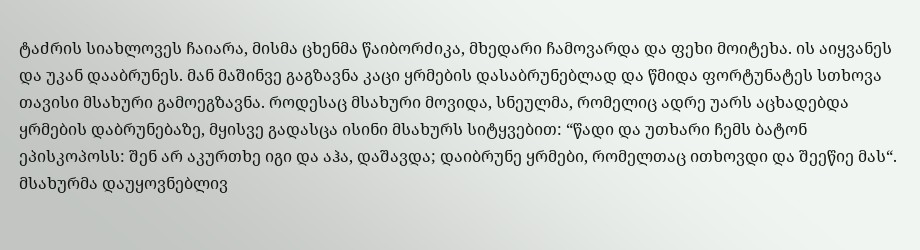ტაძრის სიახლოვეს ჩაიარა, მისმა ცხენმა წაიბორძიკა, მხედარი ჩამოვარდა და ფეხი მოიტეხა. ის აიყვანეს და უკან დააბრუნეს. მან მაშინვე გაგზავნა კაცი ყრმების დასაბრუნებლად და წმიდა ფორტუნატეს სთხოვა თავისი მსახური გამოეგზავნა. როდესაც მსახური მოვიდა, სნეულმა, რომელიც ადრე უარს აცხადებდა ყრმების დაბრუნებაზე, მყისვე გადასცა ისინი მსახურს სიტყვებით: “წადი და უთხარი ჩემს ბატონ ეპისკოპოსს: შენ არ აკურთხე იგი და აჰა, დაშავდა; დაიბრუნე ყრმები, რომელთაც ითხოვდი და შეეწიე მას“. მსახურმა დაუყოვნებლივ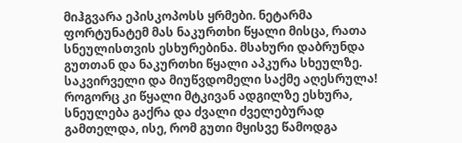მიჰგვარა ეპისკოპოსს ყრმები. ნეტარმა ფორტუნატემ მას ნაკურთხი წყალი მისცა, რათა სნეულისთვის ესხურებინა. მსახური დაბრუნდა გუთთან და ნაკურთხი წყალი აპკურა სხეულზე. საკვირველი და მიუწვდომელი საქმე აღესრულა! როგორც კი წყალი მტკივან ადგილზე ესხურა, სნეულება გაქრა და ძვალი ძველებურად გამთელდა, ისე, რომ გუთი მყისვე წამოდგა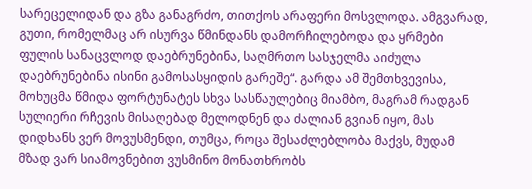სარეცელიდან და გზა განაგრძო, თითქოს არაფერი მოსვლოდა. ამგვარად, გუთი, რომელმაც არ ისურვა წმინდანს დამორჩილებოდა და ყრმები ფულის სანაცვლოდ დაებრუნებინა, საღმრთო სასჯელმა აიძულა დაებრუნებინა ისინი გამოსასყიდის გარეშე“. გარდა ამ შემთხვევისა, მოხუცმა წმიდა ფორტუნატეს სხვა სასწაულებიც მიამბო, მაგრამ რადგან სულიერი რჩევის მისაღებად მელოდნენ და ძალიან გვიან იყო, მას დიდხანს ვერ მოვუსმენდი, თუმცა, როცა შესაძლებლობა მაქვს, მუდამ მზად ვარ სიამოვნებით ვუსმინო მონათხრობს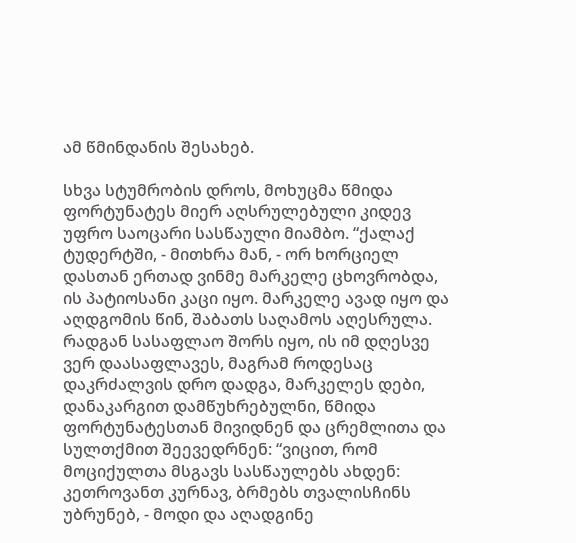ამ წმინდანის შესახებ.

სხვა სტუმრობის დროს, მოხუცმა წმიდა ფორტუნატეს მიერ აღსრულებული კიდევ უფრო საოცარი სასწაული მიამბო. “ქალაქ ტუდერტში, - მითხრა მან, - ორ ხორციელ დასთან ერთად ვინმე მარკელე ცხოვრობდა, ის პატიოსანი კაცი იყო. მარკელე ავად იყო და აღდგომის წინ, შაბათს საღამოს აღესრულა. რადგან სასაფლაო შორს იყო, ის იმ დღესვე ვერ დაასაფლავეს, მაგრამ როდესაც დაკრძალვის დრო დადგა, მარკელეს დები, დანაკარგით დამწუხრებულნი, წმიდა ფორტუნატესთან მივიდნენ და ცრემლითა და სულთქმით შეევედრნენ: “ვიცით, რომ მოციქულთა მსგავს სასწაულებს ახდენ: კეთროვანთ კურნავ, ბრმებს თვალისჩინს უბრუნებ, - მოდი და აღადგინე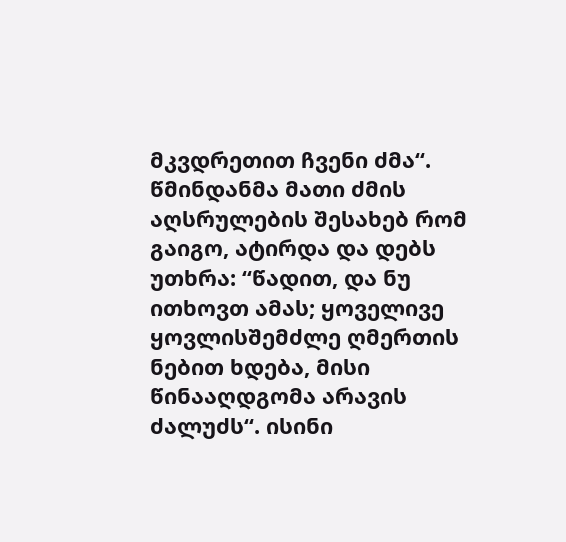მკვდრეთით ჩვენი ძმა“. წმინდანმა მათი ძმის აღსრულების შესახებ რომ გაიგო, ატირდა და დებს უთხრა: “წადით, და ნუ ითხოვთ ამას; ყოველივე ყოვლისშემძლე ღმერთის ნებით ხდება, მისი წინააღდგომა არავის ძალუძს“. ისინი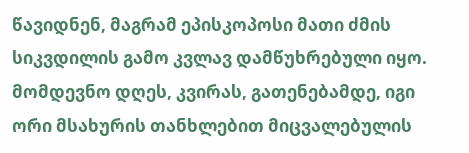წავიდნენ, მაგრამ ეპისკოპოსი მათი ძმის სიკვდილის გამო კვლავ დამწუხრებული იყო. მომდევნო დღეს, კვირას, გათენებამდე, იგი ორი მსახურის თანხლებით მიცვალებულის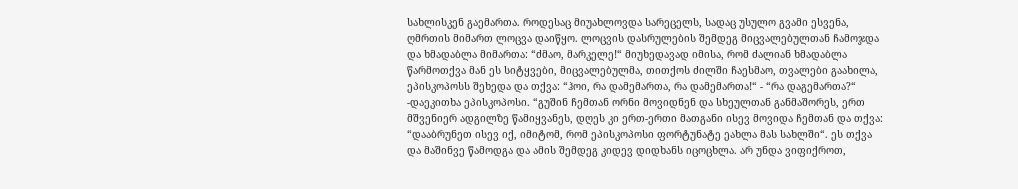სახლისკენ გაემართა. როდესაც მიუახლოვდა სარეცელს, სადაც უსულო გვამი ესვენა, ღმრთის მიმართ ლოცვა დაიწყო. ლოცვის დასრულების შემდეგ მიცვალებულთან ჩამოჯდა და ხმადაბლა მიმართა: “ძმაო, მარკელე!“ მიუხედავად იმისა, რომ ძალიან ხმადაბლა წარმოთქვა მან ეს სიტყვები, მიცვალებულმა, თითქოს ძილში ჩაესმაო, თვალები გაახილა, ეპისკოპოსს შეხედა და თქვა: “ჰოი, რა დამემართა, რა დამემართა!“ - “რა დაგემართა?“ -დაეკითხა ეპისკოპოსი. “გუშინ ჩემთან ორნი მოვიდნენ და სხეულთან განმაშორეს, ერთ მშვენიერ ადგილზე წამიყვანეს, დღეს კი ერთ-ერთი მათგანი ისევ მოვიდა ჩემთან და თქვა: “დააბრუნეთ ისევ იქ, იმიტომ, რომ ეპისკოპოსი ფორტუნატე ეახლა მას სახლში“. ეს თქვა და მაშინვე წამოდგა და ამის შემდეგ კიდევ დიდხანს იცოცხლა. არ უნდა ვიფიქროთ,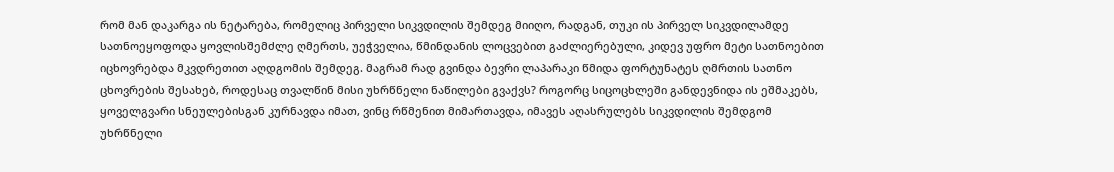რომ მან დაკარგა ის ნეტარება, რომელიც პირველი სიკვდილის შემდეგ მიიღო, რადგან, თუკი ის პირველ სიკვდილამდე სათნოეყოფოდა ყოვლისშემძლე ღმერთს, უეჭველია, წმინდანის ლოცვებით გაძლიერებული, კიდევ უფრო მეტი სათნოებით იცხოვრებდა მკვდრეთით აღდგომის შემდეგ. მაგრამ რად გვინდა ბევრი ლაპარაკი წმიდა ფორტუნატეს ღმრთის სათნო ცხოვრების შესახებ, როდესაც თვალწინ მისი უხრწნელი ნაწილები გვაქვს? როგორც სიცოცხლეში განდევნიდა ის ეშმაკებს, ყოველგვარი სნეულებისგან კურნავდა იმათ, ვინც რწმენით მიმართავდა, იმავეს აღასრულებს სიკვდილის შემდგომ უხრწნელი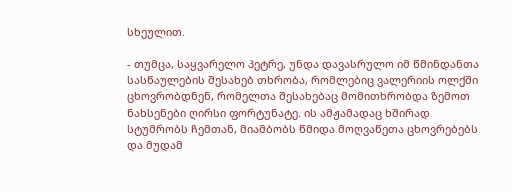სხეულით.

- თუმცა, საყვარელო პეტრე, უნდა დავასრულო იმ წმინდანთა სასწაულების შესახებ თხრობა, რომლებიც ვალერიის ოლქში ცხოვრობდნენ, რომელთა შესახებაც მომითხრობდა ზემოთ ნახსენები ღირსი ფორტუნატე. ის ამჟამადაც ხშირად სტუმრობს ჩემთან, მიამბობს წმიდა მოღვაწეთა ცხოვრებებს და მუდამ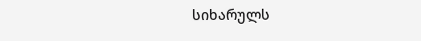სიხარულს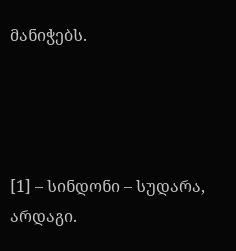მანიჭებს.




[1] – სინდონი – სუდარა, არდაგი.